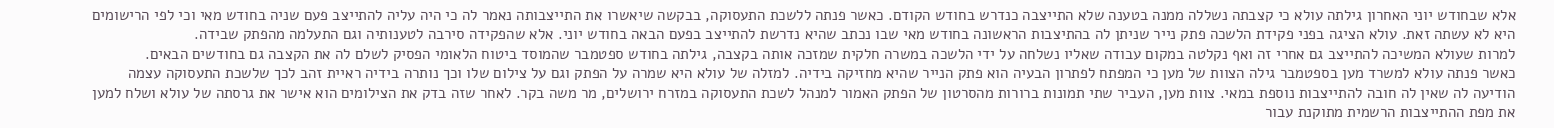אלא שבחודש יוני האחרון גילתה עולא כי קצבתה נשללה ממנה בטענה שלא התייצבה כנדרש בחודש הקודם. כאשר פנתה ללשכת התעסוקה, בבקשה שיאשרו את התייצבותה נאמר לה כי היה עליה להתייצב פעם שניה בחודש מאי וכי לפי הרישומים היא לא עשתה זאת. עולא הציגה בפני פקידת הלשכה פתק נייר שניתן לה בהתיצבות הראשונה בחודש מאי שבו נכתב שהיא נדרשת להתייצב בפעם הבאה בחודש יוני. אלא שהפקידה סירבה לטענותיה וגם התעלמה מהפתק שבידה.
למרות שעולא המשיכה להתייצב גם אחרי זה ואף נקלטה במקום עבודה שאליו נשלחה על ידי הלשכה במשרה חלקית שמזכה אותה בקצבה, גילתה בחודש ספטמבר שהמוסד ביטוח הלאומי הפסיק לשלם לה את הקצבה גם בחודשים הבאים.
כאשר פנתה עולא למשרד מען בספטמבר גילה הצוות של מען כי המפתח לפתרון הבעיה הוא פתק הנייר שהיא מחזיקה בידיה. למזלה של עולא היא שמרה על הפתק וגם על צילום שלו וכך נותרה בידיה ראיית זהב לכך שלשכת התעסוקה עצמה הודיעה לה שאין לה חובה להתייצבות נוספת במאי. צוות מען, העביר שתי תמונות ברורות מהסרטון של הפתק האמור למנהל לשכת התעסוקה במזרח ירושלים, מר משה בקר. לאחר שזה בדק את הצילומים הוא אישר את גרסתה של עולא ושלח למען את מפת ההתייצבות הרשמית מתוקנת עבור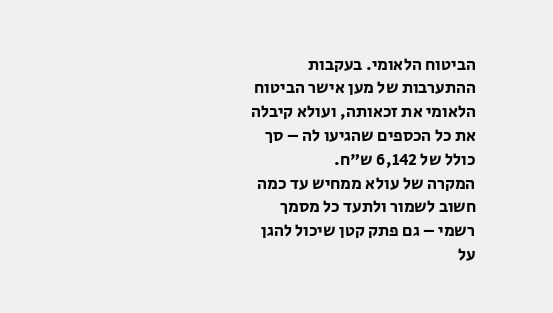הביטוח הלאומי. בעקבות ההתערבות של מען אישר הביטוח הלאומי את זכאותה, ועולא קיבלה את כל הכספים שהגיעו לה – סך כולל של 6,142 ש"ח.
המקרה של עולא ממחיש עד כמה חשוב לשמור ולתעד כל מסמך רשמי – גם פתק קטן שיכול להגן על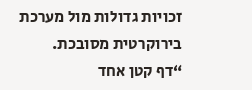זכויות גדולות מול מערכת בירוקרטית מסובכת.
“דף קטן אחד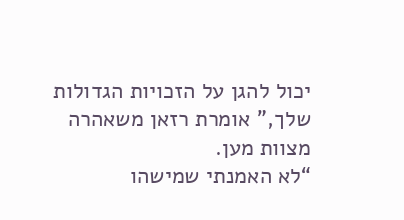יכול להגן על הזכויות הגדולות שלך,” אומרת רזאן משאהרה מצוות מען.
“לא האמנתי שמישהו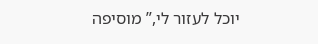יוכל לעזור לי,” מוסיפה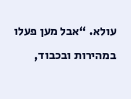עולא. “אבל מען פעלו במהירות ובכבוד,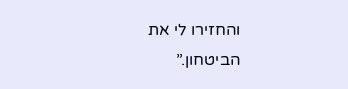והחזירו לי את הביטחון.”